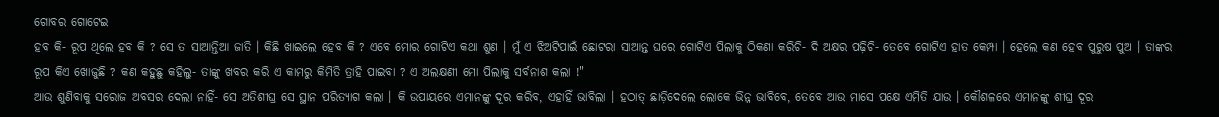ଗୋବର ଗୋଟେଇ
ହବ କି- ରୂପ ଥିଲେ ହବ କି ? ସେ ତ ସାଆନ୍ତିଆ ଜାତି । କିଛି ଖାଇଲେ ହେବ କି ? ଏବେ ମୋର ଗୋଟିଏ କଥା ଶୁଣ । ମୁଁ ଏ ଝିଅଟିପାଇଁ ଛୋଟରା ସାଆନ୍ତ ଘରେ ଗୋଟିଏ ପିଲାକୁ ଠିକଣା କରିଚି- ଦି ଅକ୍ଷର ପଢ଼ିଚି- ତେବେ ଗୋଟିଏ ହାତ କେମ୍ପା । ହେଲେ କଣ ହେବ ପୁରୁଷ ପୁଅ । ତାଙ୍କର ରୂପ କିଏ ଖୋଜୁଛି ? କଣ କହୁଛୁ କହିଲୁ- ତାଙ୍କୁ ଖବର କରି ଏ କାମରୁ କିମିତି ତ୍ରାହି ପାଇବା ? ଏ ଅଲକ୍ଷଣୀ ମୋ ପିଲାକୁ ସର୍ବନାଶ କଲା !"
ଆଉ ଶୁଣିବାକୁ ସରୋଜ ଅବସର ଦେଲା ନାହିଁ- ସେ ଅତିଶୀଘ୍ର ସେ ସ୍ଥାନ ପରିତ୍ୟାଗ କଲା । କି ଉପାୟରେ ଏମାନଙ୍କୁ ଦୂର କରିବ, ଏହାହିଁ ଭାବିଲା । ହଠାତ୍ ଛାଡ଼ିଦେଲେ ଲୋକେ ଭିନ୍ନ ଭାବିବେ, ତେବେ ଆଉ ମାସେ ପକ୍ଷେ ଏମିତି ଯାଉ । କୌଶଳରେ ଏମାନଙ୍କୁ ଶୀଘ୍ର ଦୂର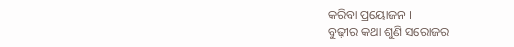କରିବା ପ୍ରୟୋଜନ ।
ବୁଢ଼ୀର କଥା ଶୁଣି ସରୋଜର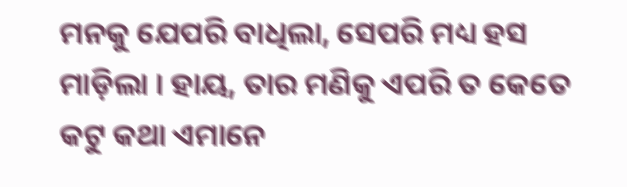ମନକୁ ଯେପରି ବାଧିଲା, ସେପରି ମଧ୍ୟ ହସ ମାଡ଼ିଲା । ହାୟ, ତାର ମଣିକୁ ଏପରି ତ କେତେ କଟୁ କଥା ଏମାନେ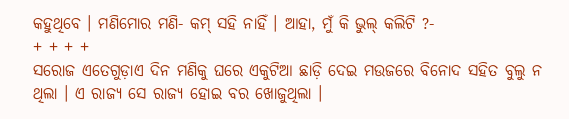କହୁଥିବେ । ମଣିମୋର ମଣି- କମ୍ ସହି ନାହିଁ । ଆହା, ମୁଁ କି ଭୁଲ୍ କଲିଟି ?-
+ + + +
ସରୋଜ ଏତେଗୁଡ଼ାଏ ଦିନ ମଣିକୁ ଘରେ ଏକୁଟିଆ ଛାଡ଼ି ଦେଇ ମଉଜରେ ବିନୋଦ ସହିତ ବୁଲୁ ନ ଥିଲା । ଏ ରାଜ୍ୟ ସେ ରାଜ୍ୟ ହୋଇ ବର ଖୋଜୁଥିଲା ।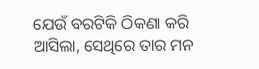ଯେଉଁ ବରଟିକି ଠିକଣା କରି ଆସିଲା, ସେଥିରେ ତାର ମନ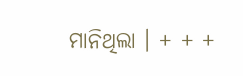ମାନିଥିଲା । + + +